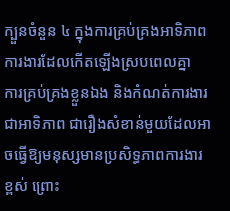ក្បួនចំនួន ៤ ក្នុងការគ្រប់គ្រងអាទិភាពការងារដែលកើតឡើងស្របពេលគ្នា
ការគ្រប់គ្រងខ្លួនឯង និងកំណត់ការងារជាអាទិភាព ជារឿងសំខាន់មួយដែលអាចធ្វើឱ្យមនុស្សមានប្រសិទ្ធភាពការងារខ្ពស់ ព្រោះ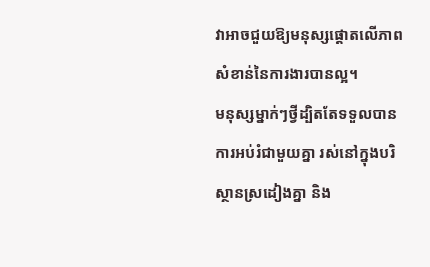វាអាចជួយឱ្យមនុស្សផ្តោតលើភាពសំខាន់នៃការងារបានល្អ។
មនុស្សម្នាក់ៗថ្វីដ្បិតតែទទួលបានការអប់រំជាមួយគ្នា រស់នៅក្នុងបរិស្ថានស្រដៀងគ្នា និង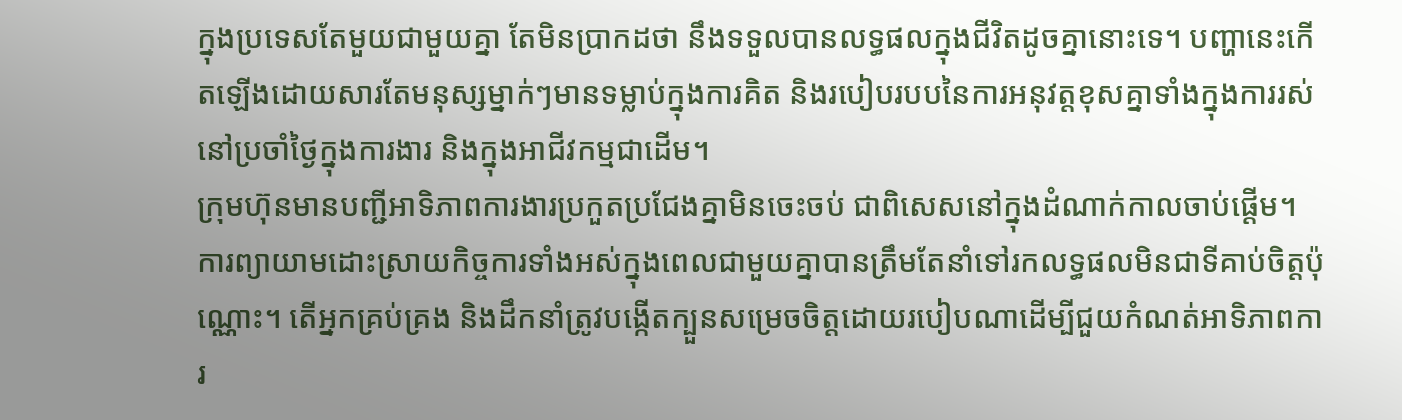ក្នុងប្រទេសតែមួយជាមួយគ្នា តែមិនប្រាកដថា នឹងទទួលបានលទ្ធផលក្នុងជីវិតដូចគ្នានោះទេ។ បញ្ហានេះកើតឡើងដោយសារតែមនុស្សម្នាក់ៗមានទម្លាប់ក្នុងការគិត និងរបៀបរបបនៃការអនុវត្តខុសគ្នាទាំងក្នុងការរស់នៅប្រចាំថ្ងៃក្នុងការងារ និងក្នុងអាជីវកម្មជាដើម។
ក្រុមហ៊ុនមានបញ្ជីអាទិភាពការងារប្រកួតប្រជែងគ្នាមិនចេះចប់ ជាពិសេសនៅក្នុងដំណាក់កាលចាប់ផ្តើម។ ការព្យាយាមដោះស្រាយកិច្ចការទាំងអស់ក្នុងពេលជាមួយគ្នាបានត្រឹមតែនាំទៅរកលទ្ធផលមិនជាទីគាប់ចិត្តប៉ុណ្ណោះ។ តើអ្នកគ្រប់គ្រង និងដឹកនាំត្រូវបង្កើតក្បួនសម្រេចចិត្តដោយរបៀបណាដើម្បីជួយកំណត់អាទិភាពការ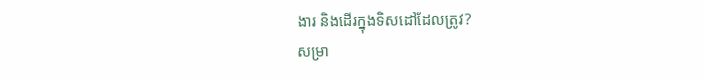ងារ និងដើរក្នុងទិសដៅដែលត្រូវ?
សម្រា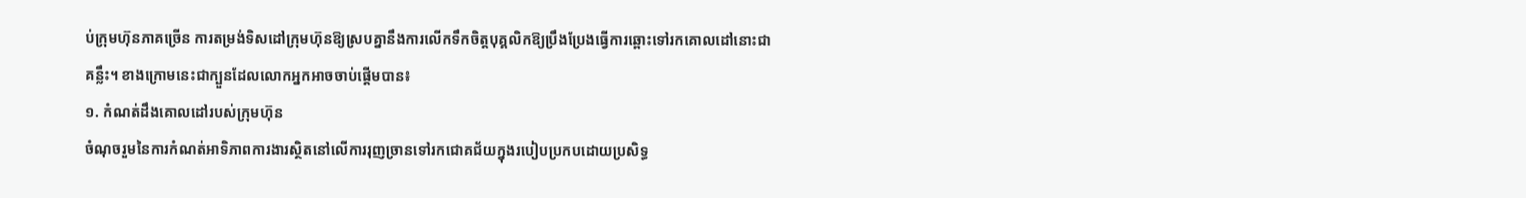ប់ក្រុមហ៊ុនភាគច្រើន ការតម្រង់ទិសដៅក្រុមហ៊ុនឱ្យស្របគ្នានឹងការលើកទឹកចិត្តបុគ្គលិកឱ្យប្រឹងប្រែងធ្វើការឆ្ពោះទៅរកគោលដៅនោះជាគន្លឹះ។ ខាងក្រោមនេះជាក្បួនដែលលោកអ្នកអាចចាប់ផ្តើមបាន៖
១. កំណត់ដឹងគោលដៅរបស់ក្រុមហ៊ុន
ចំណុចរួមនៃការកំណត់អាទិភាពការងារស្ថិតនៅលើការរុញច្រានទៅរកជោគជ័យក្នុងរបៀបប្រកបដោយប្រសិទ្ធ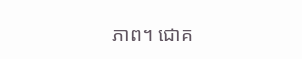ភាព។ ជោគ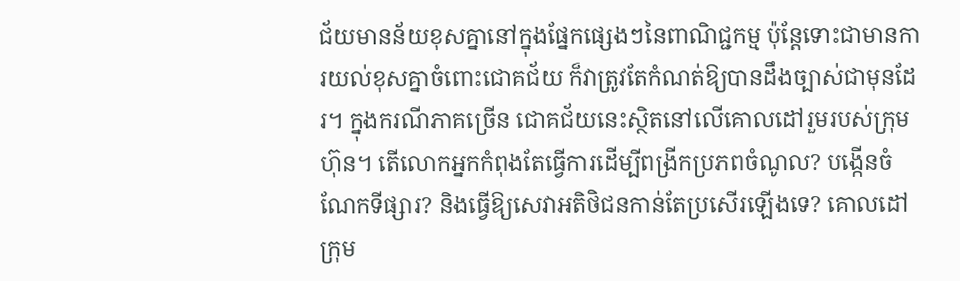ជ័យមានន័យខុសគ្នានៅក្នុងផ្នែកផ្សេងៗនៃពាណិជ្ជកម្ម ប៉ុន្តែទោះជាមានការយល់ខុសគ្នាចំពោះជោគជ័យ ក៏វាត្រូវតែកំណត់ឱ្យបានដឹងច្បាស់ជាមុនដែរ។ ក្នុងករណីភាគច្រើន ជោគជ័យនេះស្ថិតនៅលើគោលដៅរួមរបស់ក្រុមហ៊ុន។ តើលោកអ្នកកំពុងតែធ្វើការដើម្បីពង្រីកប្រភពចំណូល? បង្កើនចំណែកទីផ្សារ? និងធ្វើឱ្យសេវាអតិថិជនកាន់តែប្រសើរឡើងទេ? គោលដៅក្រុម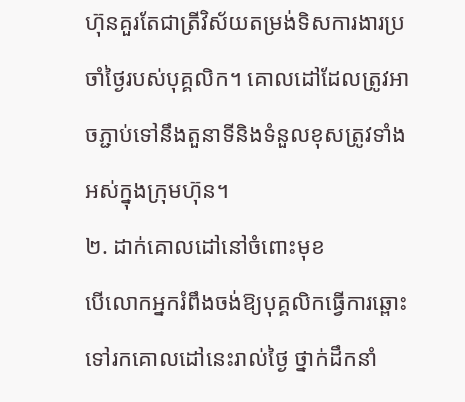ហ៊ុនគួរតែជាត្រីវិស័យតម្រង់ទិសការងារប្រចាំថ្ងៃរបស់បុគ្គលិក។ គោលដៅដែលត្រូវអាចភ្ជាប់ទៅនឹងតួនាទីនិងទំនួលខុសត្រូវទាំងអស់ក្នុងក្រុមហ៊ុន។
២. ដាក់គោលដៅនៅចំពោះមុខ
បើលោកអ្នករំពឹងចង់ឱ្យបុគ្គលិកធ្វើការឆ្ពោះទៅរកគោលដៅនេះរាល់ថ្ងៃ ថ្នាក់ដឹកនាំ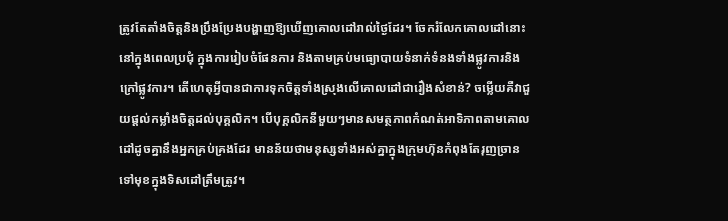ត្រូវតែតាំងចិត្តនិងប្រឹងប្រែងបង្ហាញឱ្យឃើញគោលដៅរាល់ថ្ងៃដែរ។ ចែករំលែកគោលដៅនោះនៅក្នុងពេលប្រជុំ ក្នុងការរៀបចំផែនការ និងតាមគ្រប់មធ្យោបាយទំនាក់ទំនងទាំងផ្លូវការនិងក្រៅផ្លូវការ។ តើហេតុអ្វីបានជាការទុកចិត្តទាំងស្រុងលើគោលដៅជារឿងសំខាន់? ចម្លើយគឺវាជួយផ្តល់កម្លាំងចិត្តដល់បុគ្គលិក។ បើបុគ្គលិកនីមួយៗមានសមត្ថភាពកំណត់អាទិភាពតាមគោលដៅដូចគ្នានឹងអ្នកគ្រប់គ្រងដែរ មានន័យថាមនុស្សទាំងអស់គ្នាក្នុងក្រុមហ៊ុនកំពុងតែរុញច្រានទៅមុខក្នុងទិសដៅត្រឹមត្រូវ។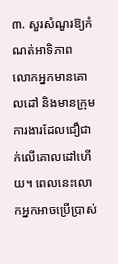៣. សួរសំណួរឱ្យកំណត់អាទិភាព
លោកអ្នកមានគោលដៅ និងមានក្រុមការងារដែលជឿជាក់លើគោលដៅហើយ។ ពេលនេះលោកអ្នកអាចប្រើប្រាស់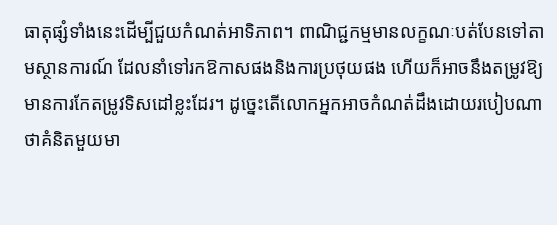ធាតុផ្សំទាំងនេះដើម្បីជួយកំណត់អាទិភាព។ ពាណិជ្ជកម្មមានលក្ខណៈបត់បែនទៅតាមស្ថានការណ៍ ដែលនាំទៅរកឱកាសផងនិងការប្រថុយផង ហើយក៏អាចនឹងតម្រូវឱ្យមានការកែតម្រូវទិសដៅខ្លះដែរ។ ដូច្នេះតើលោកអ្នកអាចកំណត់ដឹងដោយរបៀបណាថាគំនិតមួយមា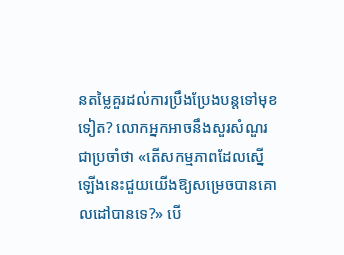នតម្លៃគួរដល់ការប្រឹងប្រែងបន្តទៅមុខទៀត? លោកអ្នកអាចនឹងសួរសំណួរជាប្រចាំថា «តើសកម្មភាពដែលស្នើឡើងនេះជួយយើងឱ្យសម្រេចបានគោលដៅបានទេ?» បើ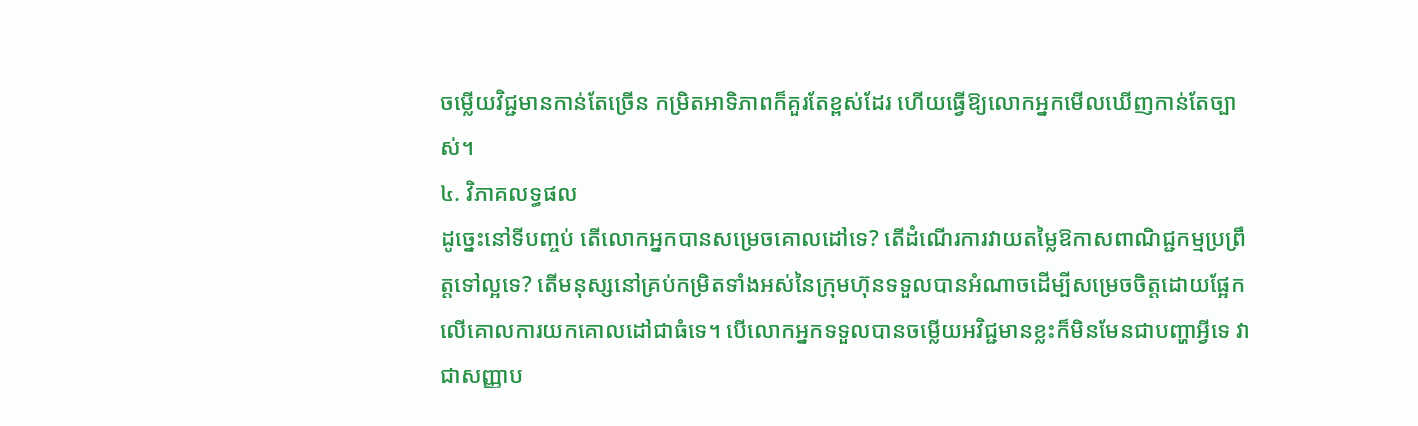ចម្លើយវិជ្ជមានកាន់តែច្រើន កម្រិតអាទិភាពក៏គួរតែខ្ពស់ដែរ ហើយធ្វើឱ្យលោកអ្នកមើលឃើញកាន់តែច្បាស់។
៤. វិភាគលទ្ធផល
ដូច្នេះនៅទីបញ្ចប់ តើលោកអ្នកបានសម្រេចគោលដៅទេ? តើដំណើរការវាយតម្លៃឱកាសពាណិជ្ជកម្មប្រព្រឹត្តទៅល្អទេ? តើមនុស្សនៅគ្រប់កម្រិតទាំងអស់នៃក្រុមហ៊ុនទទួលបានអំណាចដើម្បីសម្រេចចិត្តដោយផ្អែកលើគោលការយកគោលដៅជាធំទេ។ បើលោកអ្នកទទួលបានចម្លើយអវិជ្ជមានខ្លះក៏មិនមែនជាបញ្ហាអ្វីទេ វាជាសញ្ញាប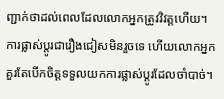ញ្ជាក់ថាដល់ពេលដែលលោកអ្នកត្រូវវិវត្តហើយ។ ការផ្លាស់ប្តូរជារឿងជៀសមិនរួចទេ ហើយលោកអ្នកគួរតែបើកចិត្តទទួលយកការផ្លាស់ប្តូរដែលចាំបាច់។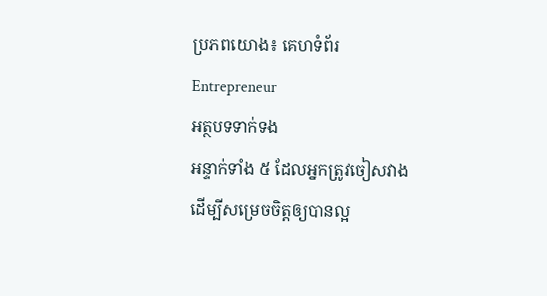ប្រភពយោង៖ គេហទំព័រ Entrepreneur
អត្ថបទទាក់ទង
អន្ទាក់ទាំង ៥ ដែលអ្នកត្រូវចៀសវាង ដើម្បីសម្រេចចិត្តឲ្យបានល្អ